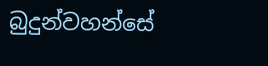බුදුන්වහන්සේ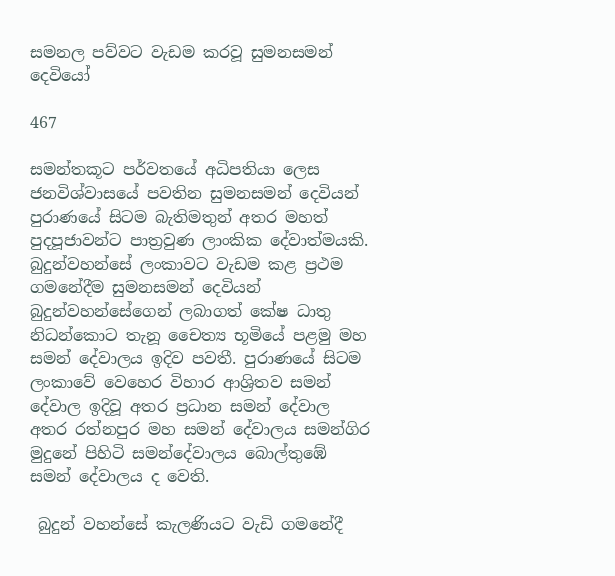සමනල පව්වට වැඩම කරවූ සුමනසමන් දෙවියෝ

467

සමන්තකූට පර්වතයේ අධිපතියා ලෙස ජනවිශ්වාසයේ පවතින සුමනසමන් දෙවියන් පුරාණයේ සිටම බැතිමතුන් අතර මහත් පුදපූජාවන්ට පාත්‍රවුණ ලාංකික දේවාත්මයකි. බුදුන්වහන්සේ ලංකාවට වැඩම කළ ප්‍රථම ගමනේදීම සුමනසමන් දෙවියන් බුදුන්වහන්සේගෙන් ලබාගත් කේෂ ධාතු නිධන්කොට තැනූ චෛත්‍ය භූමියේ පළමු මහ සමන් දේවාලය ඉදිව පවතී. පුරාණයේ සිටම ලංකාවේ වෙහෙර විහාර ආශ්‍රිතව සමන් දේවාල ඉදිවූ අතර ප්‍රධාන සමන් දේවාල අතර රත්නපුර මහ සමන් දේවාලය සමන්ගිර මුදුනේ පිහිටි සමන්දේවාලය බොල්තුඹේ සමන් දේවාලය ද වෙති.

 බුදුන් වහන්සේ කැලණියට වැඩි ගමනේදී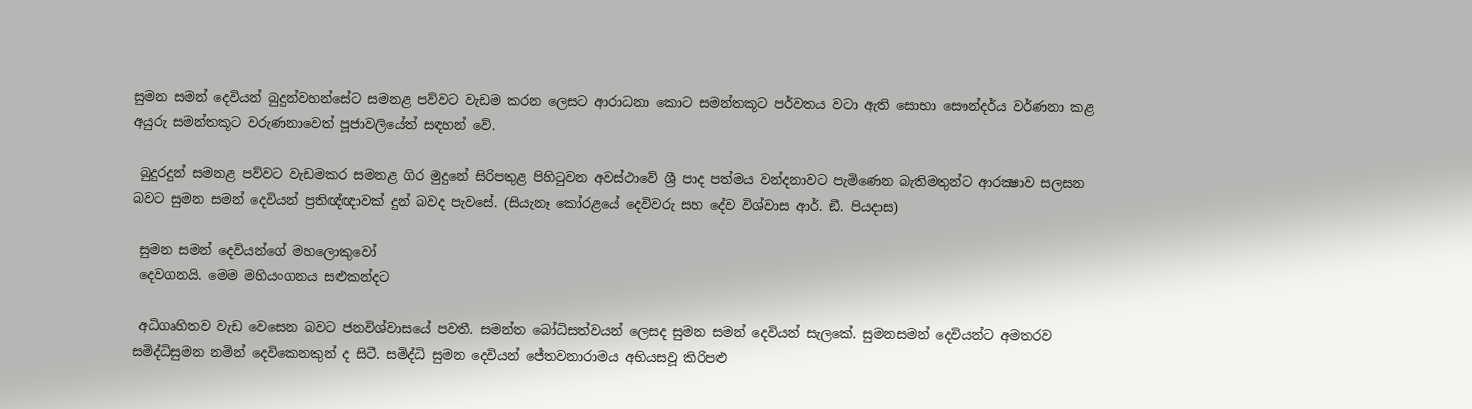සුමන සමන් දෙවියන් බුදුන්වහන්සේට සමනළ පව්වට වැඩම කරන ලෙසට ආරාධනා කොට සමන්තකූට පර්වතය වටා ඇති සොභා සෞන්දර්ය වර්ණනා කළ අයුරු සමන්තකූට වරුණනාවෙත් පූජාවලියේත් සඳහන් වේ.

 බුදුරදුන් සමනළ පව්වට වැඩමකර සමනළ ගිර මුදුනේ සිරිපතුළ පිහිටුවන අවස්ථාවේ ශ්‍රී පාද පත්මය වන්දනාවට පැමිණෙන බැතිමතුන්ට ආරක්‍ෂාව සලසන බවට සුමන සමන් දෙවියන් ප්‍රතිඥ්ඥාවක් දුන් බවද පැවසේ. (සියැනෑ කෝරළයේ දෙවිවරු සහ දේව විශ්වාස ආර්. ඞී. පියදාස)

 සුමන සමන් දෙවියන්ගේ මහලොකුවෝ
 දෙවගනයි. මෙම මහියංගනය සළුකන්දට

 අධිගෘහිතව වැඩ වෙසෙන බවට ජනවිශ්වාසයේ පවතී. සමන්ත බෝධිසත්වයන් ලෙසද සුමන සමන් දෙවියන් සැලකේ. සුමනසමන් දෙවියන්ට අමතරව සමිද්ධිසුමන නමින් දෙවිකෙනකුන් ද සිටී. සමිද්ධි සුමන දෙවියන් ජේතවනාරාමය අභියසවූ කිරිපළු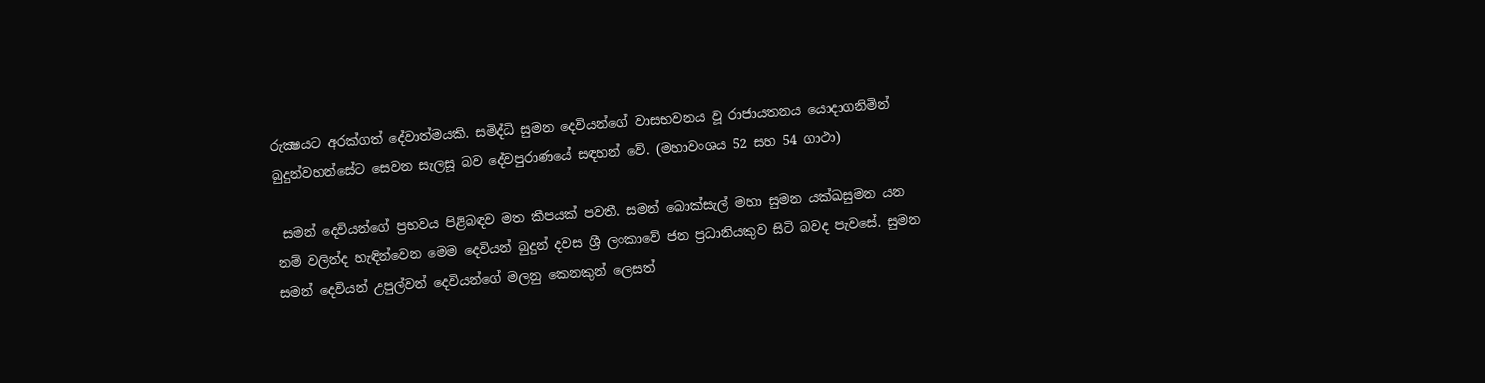රුක්‍ෂයට අරක්ගත් දේවාත්මයකි. සමිද්ධි සුමන දෙවියන්ගේ වාසභවනය වූ රාජායතනය යොදාගනිමින් බුදුන්වහන්සේට සෙවන සැලසූ බව දේවපුරාණයේ සඳහන් වේ. (මහාවංශය 52 සහ 54 ගාථා)

 සමන් දෙවියන්ගේ ප්‍රභවය පිළිබඳව මත කීපයක් පවතී. සමන් බොක්සැල් මහා සුමන යක්ඛසුමන යන නම් වලින්ද හැඳින්වෙන මෙම දෙවියන් බුදුන් දවස ශ්‍රී ලංකාවේ ජන ප්‍රධානියකුව සිටි බවද පැවසේ. සුමන සමන් දෙවියන් උපුල්වන් දෙවියන්ගේ මලනු කෙනකුන් ලෙසත්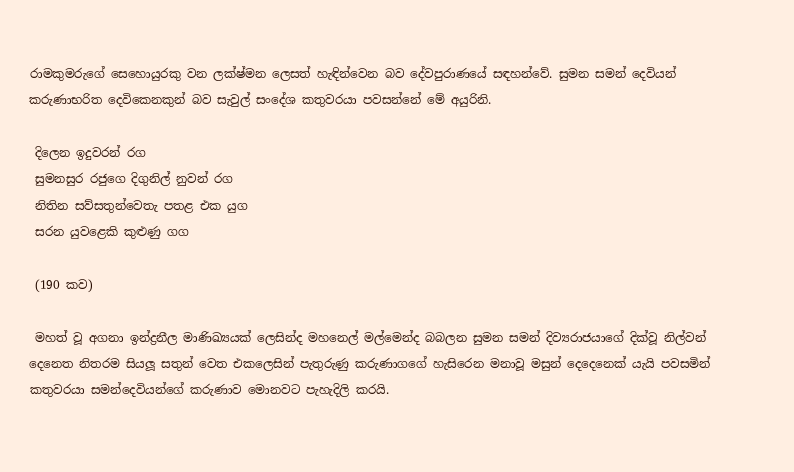රාමකුමරුගේ සෙහොයුරකු වන ලක්ෂ්මන ලෙසත් හැඳින්වෙන බව දේවපුරාණයේ සඳහන්වේ. සුමන සමන් දෙවියන් කරුණාභරිත දෙවිකෙනකුන් බව සැවුල් සංදේශ කතුවරයා පවසන්නේ මේ අයුරිනි.

 දිලෙන ඉදුවරන් රග
 සුමනසුර රජුගෙ දිගුනිල් නුවන් රග
 නිතින සව්සතුන්වෙතැ පතළ එක යුග
 සරන යුවළෙකි කුළුණු ගග

 (190 කව)

 මහත් වූ අගනා ඉන්ද්‍රනීල මාණිඛ්‍යයක් ලෙසින්ද මහනෙල් මල්මෙන්ද බබලන සුමන සමන් දිව්‍යරාජයාගේ දික්වූ නිල්වන් දෙනෙත නිතරම සියලූ සතුන් වෙත එකලෙසින් පැතුරුණු කරුණාගගේ හැසිරෙන මනාවූ මසුන් දෙදෙනෙක් යැයි පවසමින් කතුවරයා සමන්දෙවියන්ගේ කරුණාව මොනවට පැහැදිලි කරයි.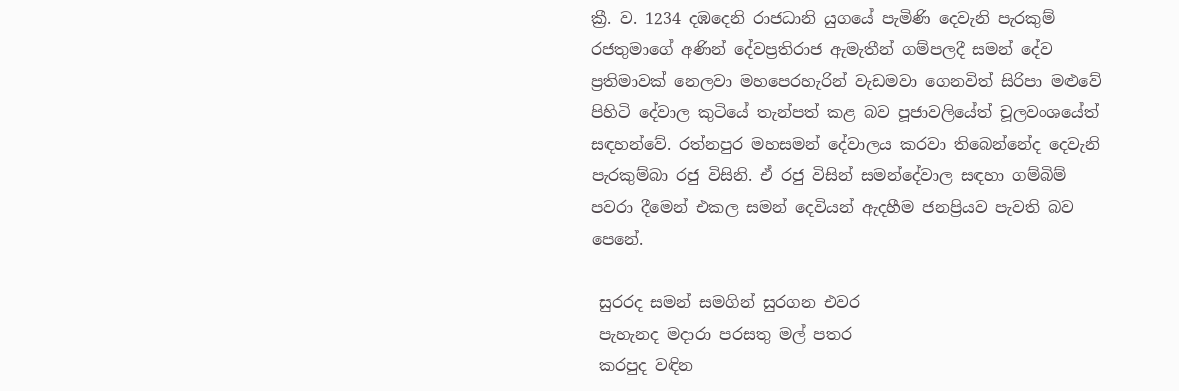ක්‍රී. ව. 1234 දඹදෙනි රාජධානි යුගයේ පැමිණි දෙවැනි පැරකුම් රජතුමාගේ අණින් දේවප්‍රතිරාජ ඇමැතීන් ගම්පලදී සමන් දේව ප්‍රතිමාවක් නෙලවා මහපෙරහැරින් වැඩමවා ගෙනවිත් සිරිපා මළුවේ පිහිටි දේවාල කුටියේ තැන්පත් කළ බව පූජාවලියේත් චූලවංශයේත් සඳහන්වේ. රත්නපුර මහසමන් දේවාලය කරවා තිබෙන්නේද දෙවැනි පැරකුම්බා රජු විසිනි. ඒ රජු විසින් සමන්දේවාල සඳහා ගම්බිම් පවරා දීමෙන් එකල සමන් දෙවියන් ඇදහීම ජනප්‍රියව පැවති බව පෙනේ.

 සුරරද සමන් සමගින් සුරගන එවර
 පැහැනද මදාරා පරසතු මල් පතර
 කරපුද වඳින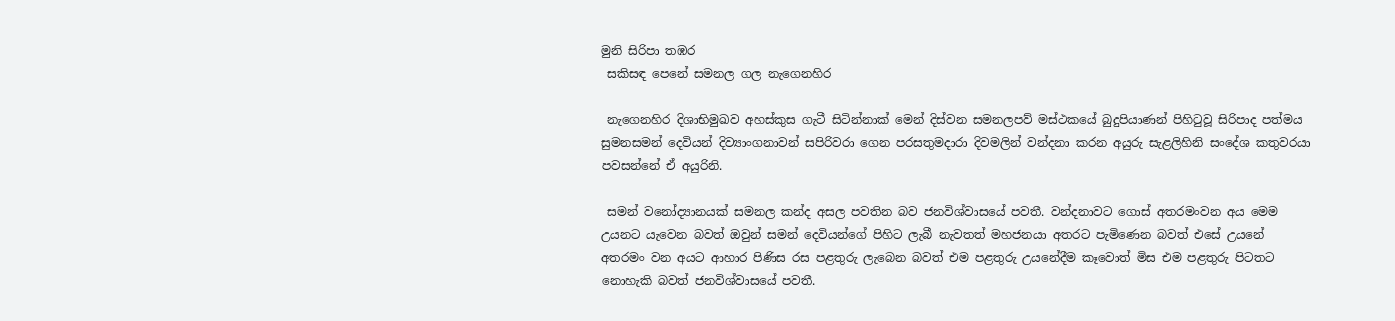මුනි සිරිපා තඹර
 සකිසඳ පෙනේ සමනල ගල නැගෙනහිර

 නැගෙනහිර දිශාභිමුඛව අහස්කුස ගැටී සිටින්නාක් මෙන් දිස්වන සමනලපව් මස්ථකයේ බුදුපියාණන් පිහිටුවූ සිරිපාද පත්මය සුමනසමන් දෙවියන් දිව්‍යාංගනාවන් සපිරිවරා ගෙන පරසතුමදාරා දිවමලින් වන්දනා කරන අයුරු සැළලිහිනි සංදේශ කතුවරයා පවසන්නේ ඒ අයුරිනි.

 සමන් වනෝද්‍යානයක් සමනල කන්ද අසල පවතින බව ජනවිශ්වාසයේ පවතී. වන්දනාවට ගොස් අතරමංවන අය මෙම උයනට යැවෙන බවත් ඔවුන් සමන් දෙවියන්ගේ පිහිට ලැබී නැවතත් මහජනයා අතරට පැමිණෙන බවත් එසේ උයනේ අතරමං වන අයට ආහාර පිණිස රස පළතුරු ලැබෙන බවත් එම පළතුරු උයනේදීම කෑවොත් මිස එම පළතුරු පිටතට නොහැකි බවත් ජනවිශ්වාසයේ පවතී.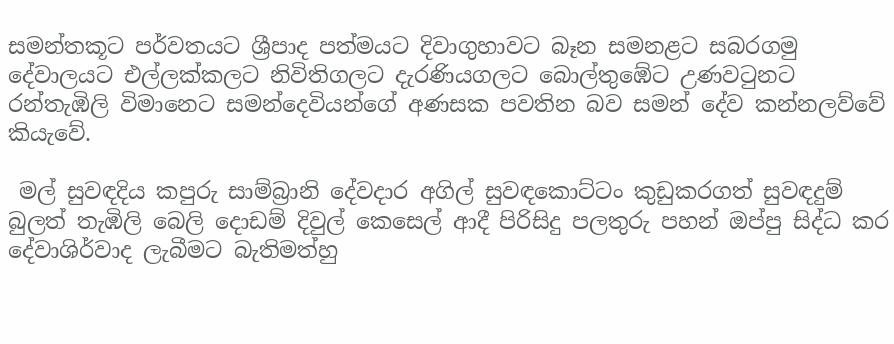සමන්තකූට පර්වතයට ශ්‍රීපාද පත්මයට දිවාගුහාවට බෑන සමනළට සබරගමු දේවාලයට එල්ලක්කලට නිවිතිගලට දැරණියගලට බොල්තුඹේට උණවටුනට රන්තැඹිලි විමානෙට සමන්දෙවියන්ගේ අණසක පවතින බව සමන් දේව කන්නලව්වේ කියැවේ.

 මල් සුවඳදිය කපුරු සාම්බ්‍රානි දේවදාර අගිල් සුවඳකොට්ටං කුඩුකරගත් සුවඳදුම් බුලත් තැඹිලි බෙලි දොඩම් දිවුල් කෙසෙල් ආදී පිරිසිදු පලතුරු පහන් ඔප්පු සිද්ධ කර දේවාශිර්වාද ලැබීමට බැතිමත්හු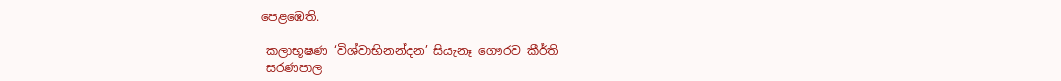පෙළඹෙති.

 කලාභූෂණ ‘විශ්වාභිනන්දන’ සියැනෑ ගෞරව කීර්ති
 සරණපාල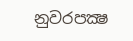නුවරපක්‍ෂ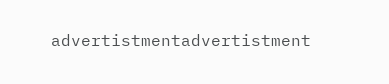advertistmentadvertistment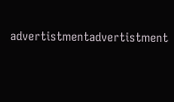advertistmentadvertistment